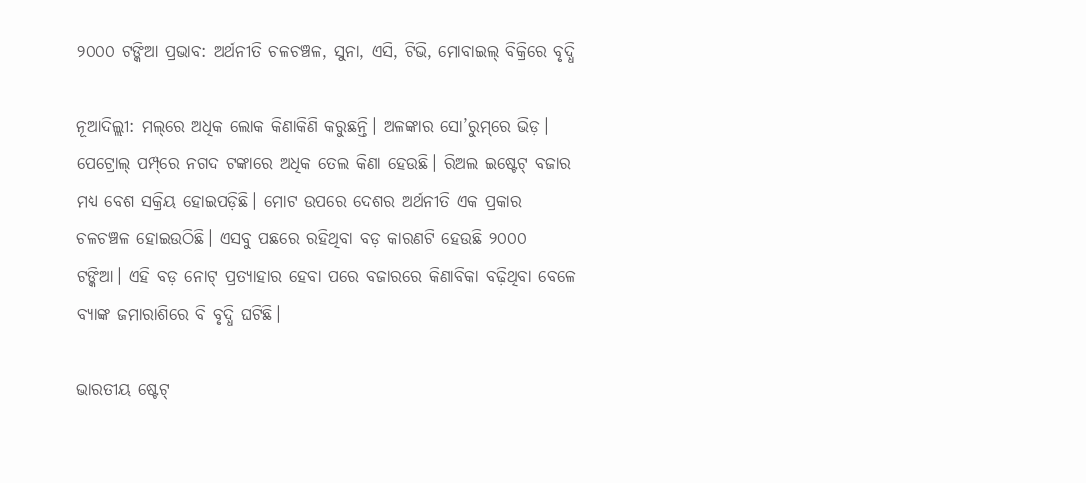୨୦୦୦ ଟଙ୍କିଆ ପ୍ରଭାବ: ଅର୍ଥନୀତି ଚଳଚଞ୍ଚଳ, ସୁନା, ଏସି, ଟିଭି, ମୋବାଇଲ୍‌ ବିକ୍ରିରେ ବୃଦ୍ଧି

ନୂଆଦିଲ୍ଲୀ: ମଲ୍‌ରେ ଅଧିକ ଲୋକ କିଣାକିଣି କରୁଛନ୍ତି। ଅଳଙ୍କାର ସୋ’ରୁମ୍‌ରେ ଭିଡ଼। ପେଟ୍ରୋଲ୍‌ ପମ୍ପ୍‌ରେ ନଗଦ ଟଙ୍କାରେ ଅଧିକ ତେଲ କିଣା ହେଉଛି। ରିଅଲ ଇଷ୍ଟେଟ୍‌ ବଜାର ମଧ୍ୟ ବେଶ ସକ୍ରିୟ ହୋଇପଡ଼ିଛି। ମୋଟ ଉପରେ ଦେଶର ଅର୍ଥନୀତି ଏକ ପ୍ରକାର ଚଳଚଞ୍ଚଳ ହୋଇଉଠିଛି। ଏସବୁ ପଛରେ ରହିଥିବା ବଡ଼ କାରଣଟି ହେଉଛି ୨୦୦୦ ଟଙ୍କିଆ। ଏହି ବଡ଼ ନୋଟ୍ ପ୍ରତ୍ୟାହାର ହେବା ପରେ ବଜାରରେ କିଣାବିକା ବଢ଼ିଥିବା ବେଳେ ବ୍ୟାଙ୍କ ଜମାରାଶିରେ ବି ବୃଦ୍ଧି ଘଟିଛି।

ଭାରତୀୟ ଷ୍ଟେଟ୍‌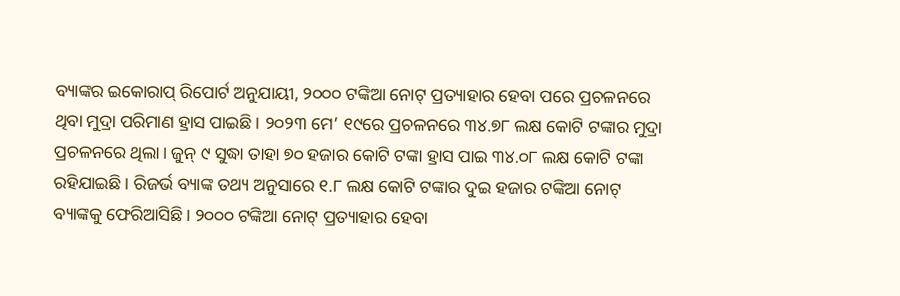ବ୍ୟାଙ୍କର ଇକୋରାପ୍ ରିପୋର୍ଟ ଅନୁଯାୟୀ, ୨୦୦୦ ଟଙ୍କିଆ ନୋଟ୍ ପ୍ରତ୍ୟାହାର ହେବା ପରେ ପ୍ରଚଳନରେ ଥିବା ମୁଦ୍ରା ପରିମାଣ ହ୍ରାସ ପାଇଛି। ୨୦୨୩ ମେ’ ୧୯ରେ ପ୍ରଚଳନରେ ୩୪.୭୮ ଲକ୍ଷ କୋଟି ଟଙ୍କାର ମୁଦ୍ରା ପ୍ରଚଳନରେ ଥିଲା। ଜୁନ୍ ୯ ସୁଦ୍ଧା ତାହା ୭୦ ହଜାର କୋଟି ଟଙ୍କା ହ୍ରାସ ପାଇ ୩୪.୦୮ ଲକ୍ଷ କୋଟି ଟଙ୍କା ରହିଯାଇଛି। ରିଜର୍ଭ ବ୍ୟାଙ୍କ ତଥ୍ୟ ଅନୁସାରେ ୧.୮ ଲକ୍ଷ କୋଟି ଟଙ୍କାର ଦୁଇ ହଜାର ଟଙ୍କିଆ ନୋଟ୍ ବ୍ୟାଙ୍କକୁ ଫେରିଆସିଛି। ୨୦୦୦ ଟଙ୍କିଆ ନୋଟ୍ ପ୍ରତ୍ୟାହାର ହେବା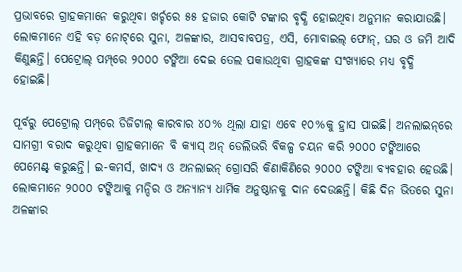ପ୍ରଭାବରେ ଗ୍ରାହକମାନେ କରୁଥିବା ଖର୍ଚ୍ଚରେ ୫୫ ହଜାର କୋଟି ଟଙ୍କାର ବୃଦ୍ଧି ହୋଇଥିବା ଅନୁମାନ କରାଯାଉଛି। ଲୋକମାନେ ଏହି ବଡ଼ ନୋଟ୍‌ରେ ସୁନା, ଅଳଙ୍କାର, ଆସବାବପତ୍ର, ଏସି, ମୋବାଇଲ୍‌ ଫୋନ୍, ଘର ଓ ଜମି ଆଦି କିଣୁଛନ୍ତି। ପେଟ୍ରୋଲ୍‌ ପମ୍ପ୍‌ରେ ୨୦୦୦ ଟଙ୍କିଆ ଦେଇ ତେଲ ପକାଉଥିବା ଗ୍ରାହକଙ୍କ ସଂଖ୍ୟାରେ ମଧ୍ୟ ବୃଦ୍ଧି ହୋଇଛି।

ପୂର୍ବରୁ ପେଟ୍ରୋଲ୍‌ ପମ୍ପ୍‌ରେ ଡିଜିଟାଲ୍‌ କାରବାର ୪୦% ଥିଲା ଯାହା ଏବେ ୧୦%କୁ ହ୍ରାସ ପାଇଛି। ଅନଲାଇନ୍‌ରେ ସାମଗ୍ରୀ ବରାଦ କରୁଥିବା ଗ୍ରାହକମାନେ ବି କ୍ୟାସ୍‌ ଅନ୍ ଡେଲିଭରି ବିକଳ୍ପ ଚୟନ କରି ୨୦୦୦ ଟଙ୍କିଆରେ ପେମେଣ୍ଟ୍‌ କରୁଛନ୍ତି। ଇ-କମର୍ସ, ଖାଦ୍ୟ ଓ ଅନଲାଇନ୍ ଗ୍ରୋସରି କିଣାକିଣିରେ ୨୦୦୦ ଟଙ୍କିଆ ବ୍ୟବହାର ହେଉଛି। ଲୋକମାନେ ୨୦୦୦ ଟଙ୍କିଆକୁ ମନ୍ଦିର ଓ ଅନ୍ୟାନ୍ୟ ଧାର୍ମିକ ଅନୁଷ୍ଠାନକୁ ଦାନ ଦେଉଛନ୍ତି। କିଛି ଦିନ ଭିତରେ ସୁନା ଅଳଙ୍କାର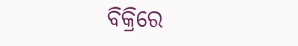ବିକ୍ରିରେ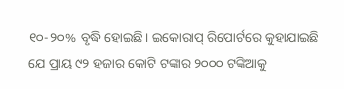୧୦-୨୦% ବୃଦ୍ଧି ହୋଇଛି। ଇକୋରାପ୍ ରିପୋର୍ଟରେ କୁହାଯାଇଛି ଯେ ପ୍ରାୟ ୯୨ ହଜାର କୋଟି ଟଙ୍କାର ୨୦୦୦ ଟଙ୍କିଆକୁ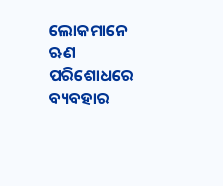ଲୋକମାନେ ଋଣ ପରିଶୋଧରେ ବ୍ୟବହାର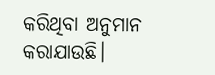କରିଥିବା ଅନୁମାନ କରାଯାଉଛି।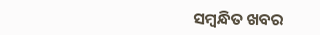ସମ୍ବନ୍ଧିତ ଖବର